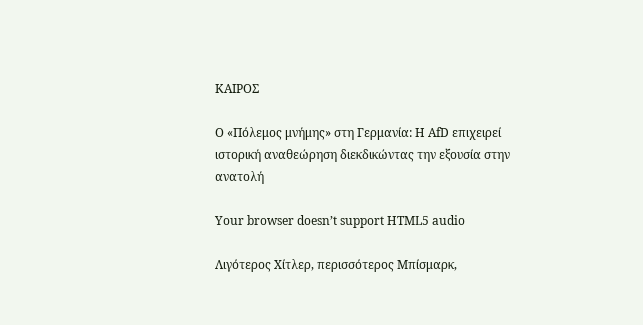ΚΑΙΡΟΣ

Ο «Πόλεμος μνήμης» στη Γερμανία: Η AfD επιχειρεί ιστορική αναθεώρηση διεκδικώντας την εξουσία στην ανατολή

Your browser doesn’t support HTML5 audio

Λιγότερος Χίτλερ, περισσότερος Μπίσμαρκ,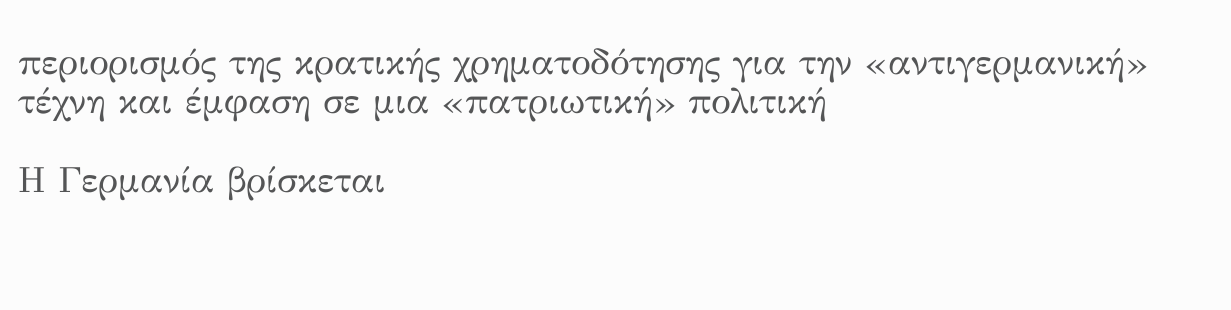περιορισμός της κρατικής χρηματοδότησης για την «αντιγερμανική» τέχνη και έμφαση σε μια «πατριωτική» πολιτική

Η Γερμανία βρίσκεται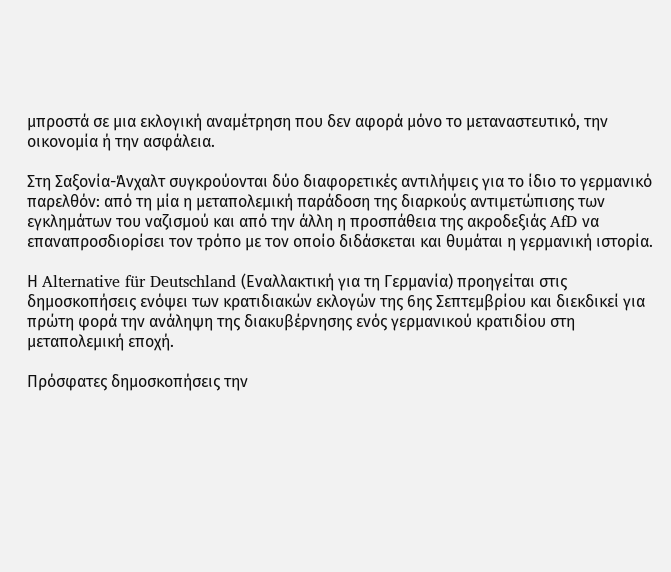μπροστά σε μια εκλογική αναμέτρηση που δεν αφορά μόνο το μεταναστευτικό, την οικονομία ή την ασφάλεια.

Στη Σαξονία-Άνχαλτ συγκρούονται δύο διαφορετικές αντιλήψεις για το ίδιο το γερμανικό παρελθόν: από τη μία η μεταπολεμική παράδοση της διαρκούς αντιμετώπισης των εγκλημάτων του ναζισμού και από την άλλη η προσπάθεια της ακροδεξιάς AfD να επαναπροσδιορίσει τον τρόπο με τον οποίο διδάσκεται και θυμάται η γερμανική ιστορία.

Η Alternative für Deutschland (Εναλλακτική για τη Γερμανία) προηγείται στις δημοσκοπήσεις ενόψει των κρατιδιακών εκλογών της 6ης Σεπτεμβρίου και διεκδικεί για πρώτη φορά την ανάληψη της διακυβέρνησης ενός γερμανικού κρατιδίου στη μεταπολεμική εποχή.

Πρόσφατες δημοσκοπήσεις την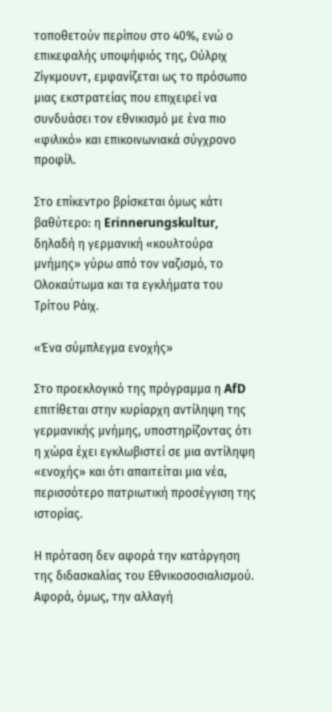τοποθετούν περίπου στο 40%, ενώ ο επικεφαλής υποψήφιός της, Ούλριχ Ζίγκμουντ, εμφανίζεται ως το πρόσωπο μιας εκστρατείας που επιχειρεί να συνδυάσει τον εθνικισμό με ένα πιο «φιλικό» και επικοινωνιακά σύγχρονο προφίλ.

Στο επίκεντρο βρίσκεται όμως κάτι βαθύτερο: η Erinnerungskultur, δηλαδή η γερμανική «κουλτούρα μνήμης» γύρω από τον ναζισμό, το Ολοκαύτωμα και τα εγκλήματα του Τρίτου Ράιχ.

«Ένα σύμπλεγμα ενοχής»

Στο προεκλογικό της πρόγραμμα η AfD επιτίθεται στην κυρίαρχη αντίληψη της γερμανικής μνήμης, υποστηρίζοντας ότι η χώρα έχει εγκλωβιστεί σε μια αντίληψη «ενοχής» και ότι απαιτείται μια νέα, περισσότερο πατριωτική προσέγγιση της ιστορίας.

Η πρόταση δεν αφορά την κατάργηση της διδασκαλίας του Εθνικοσοσιαλισμού. Αφορά, όμως, την αλλαγή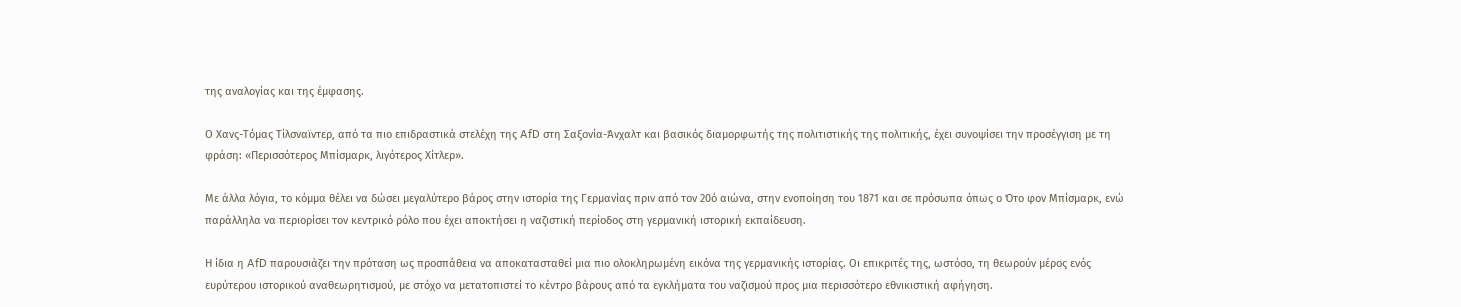της αναλογίας και της έμφασης.

Ο Χανς-Τόμας Τίλσναϊντερ, από τα πιο επιδραστικά στελέχη της AfD στη Σαξονία-Άνχαλτ και βασικός διαμορφωτής της πολιτιστικής της πολιτικής, έχει συνοψίσει την προσέγγιση με τη φράση: «Περισσότερος Μπίσμαρκ, λιγότερος Χίτλερ».

Με άλλα λόγια, το κόμμα θέλει να δώσει μεγαλύτερο βάρος στην ιστορία της Γερμανίας πριν από τον 20ό αιώνα, στην ενοποίηση του 1871 και σε πρόσωπα όπως ο Ότο φον Μπίσμαρκ, ενώ παράλληλα να περιορίσει τον κεντρικό ρόλο που έχει αποκτήσει η ναζιστική περίοδος στη γερμανική ιστορική εκπαίδευση.

Η ίδια η AfD παρουσιάζει την πρόταση ως προσπάθεια να αποκατασταθεί μια πιο ολοκληρωμένη εικόνα της γερμανικής ιστορίας. Οι επικριτές της, ωστόσο, τη θεωρούν μέρος ενός ευρύτερου ιστορικού αναθεωρητισμού, με στόχο να μετατοπιστεί το κέντρο βάρους από τα εγκλήματα του ναζισμού προς μια περισσότερο εθνικιστική αφήγηση.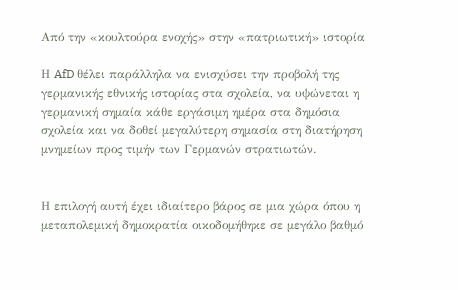Από την «κουλτούρα ενοχής» στην «πατριωτική» ιστορία

Η AfD θέλει παράλληλα να ενισχύσει την προβολή της γερμανικής εθνικής ιστορίας στα σχολεία, να υψώνεται η γερμανική σημαία κάθε εργάσιμη ημέρα στα δημόσια σχολεία και να δοθεί μεγαλύτερη σημασία στη διατήρηση μνημείων προς τιμήν των Γερμανών στρατιωτών.


Η επιλογή αυτή έχει ιδιαίτερο βάρος σε μια χώρα όπου η μεταπολεμική δημοκρατία οικοδομήθηκε σε μεγάλο βαθμό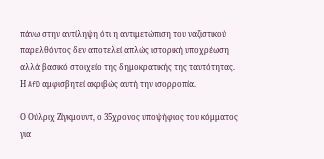πάνω στην αντίληψη ότι η αντιμετώπιση του ναζιστικού παρελθόντος δεν αποτελεί απλώς ιστορική υποχρέωση αλλά βασικό στοιχείο της δημοκρατικής της ταυτότητας. Η AfD αμφισβητεί ακριβώς αυτή την ισορροπία.

Ο Ούλριχ Ζίγκμουντ, ο 35χρονος υποψήφιος του κόμματος για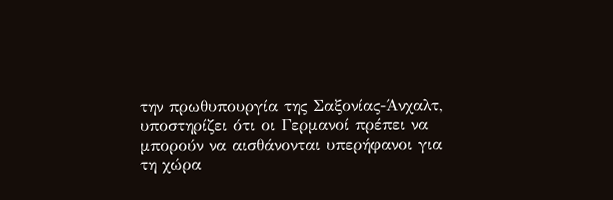την πρωθυπουργία της Σαξονίας-Άνχαλτ, υποστηρίζει ότι οι Γερμανοί πρέπει να μπορούν να αισθάνονται υπερήφανοι για τη χώρα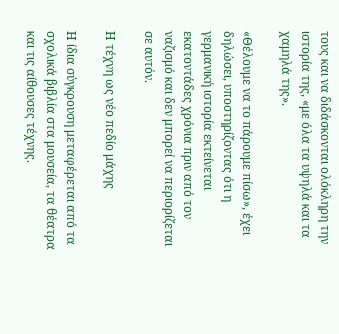τους και να διδάσκονται ολόκληρη την ιστορία της, «με όλα τα υψηλά και τα χαμηλά της».

«Θέλουμε να το πάρουμε πίσω», έχει δηλώσει, υποστηρίζοντας ότι η γερμανική ιστορία εκτείνεται εκατοντάδες χρόνια πριν από τον ναζισμό και δεν μπορεί να περιορίζεται σε αυτόν.

Η τέχνη ως νέο πεδίο μάχης

Η ίδια σύγκρουση μεταφέρεται από τα σχολικά βιβλία στα μουσεία, τα θέατρα και τις αίθουσες τέχνης.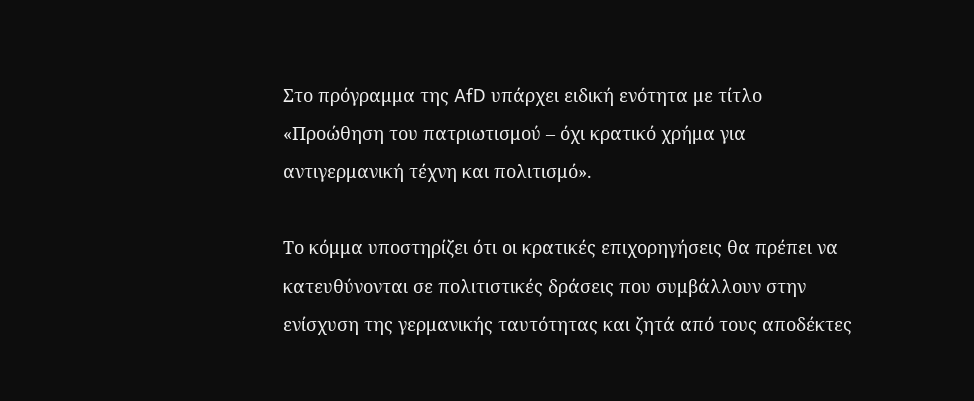Στο πρόγραμμα της AfD υπάρχει ειδική ενότητα με τίτλο «Προώθηση του πατριωτισμού – όχι κρατικό χρήμα για αντιγερμανική τέχνη και πολιτισμό».

Το κόμμα υποστηρίζει ότι οι κρατικές επιχορηγήσεις θα πρέπει να κατευθύνονται σε πολιτιστικές δράσεις που συμβάλλουν στην ενίσχυση της γερμανικής ταυτότητας και ζητά από τους αποδέκτες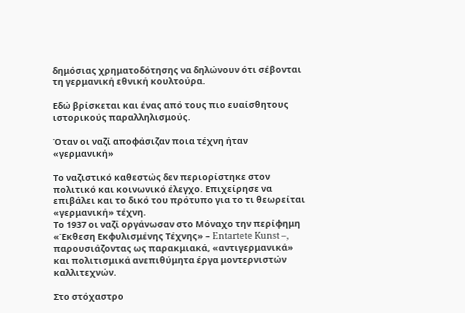δημόσιας χρηματοδότησης να δηλώνουν ότι σέβονται τη γερμανική εθνική κουλτούρα.

Εδώ βρίσκεται και ένας από τους πιο ευαίσθητους ιστορικούς παραλληλισμούς.

Όταν οι ναζί αποφάσιζαν ποια τέχνη ήταν «γερμανική»

Το ναζιστικό καθεστώς δεν περιορίστηκε στον πολιτικό και κοινωνικό έλεγχο. Επιχείρησε να επιβάλει και το δικό του πρότυπο για το τι θεωρείται «γερμανική» τέχνη.
Το 1937 οι ναζί οργάνωσαν στο Μόναχο την περίφημη «Έκθεση Εκφυλισμένης Τέχνης» – Entartete Kunst –, παρουσιάζοντας ως παρακμιακά, «αντιγερμανικά» και πολιτισμικά ανεπιθύμητα έργα μοντερνιστών καλλιτεχνών.

Στο στόχαστρο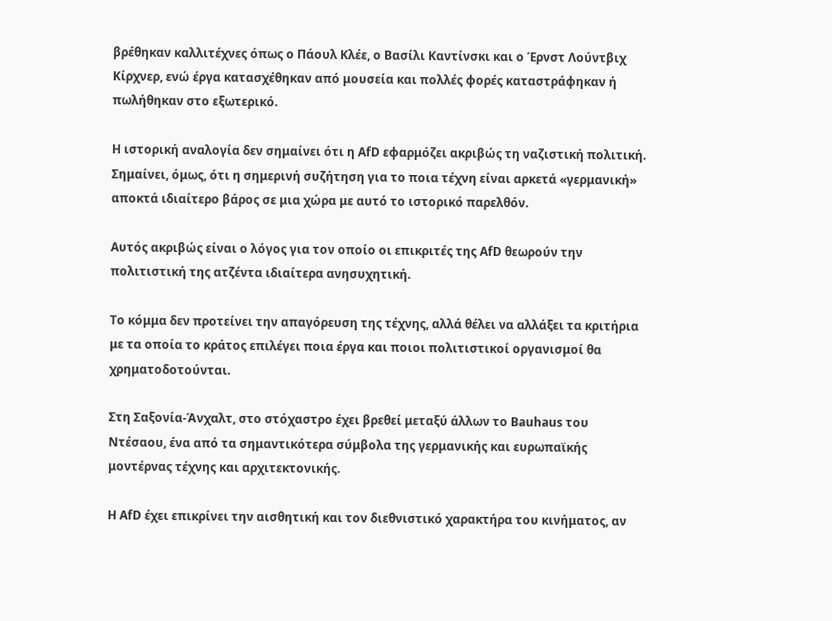βρέθηκαν καλλιτέχνες όπως ο Πάουλ Κλέε, ο Βασίλι Καντίνσκι και ο Έρνστ Λούντβιχ Κίρχνερ, ενώ έργα κατασχέθηκαν από μουσεία και πολλές φορές καταστράφηκαν ή πωλήθηκαν στο εξωτερικό.

Η ιστορική αναλογία δεν σημαίνει ότι η AfD εφαρμόζει ακριβώς τη ναζιστική πολιτική. Σημαίνει, όμως, ότι η σημερινή συζήτηση για το ποια τέχνη είναι αρκετά «γερμανική» αποκτά ιδιαίτερο βάρος σε μια χώρα με αυτό το ιστορικό παρελθόν.

Αυτός ακριβώς είναι ο λόγος για τον οποίο οι επικριτές της AfD θεωρούν την πολιτιστική της ατζέντα ιδιαίτερα ανησυχητική.

Το κόμμα δεν προτείνει την απαγόρευση της τέχνης, αλλά θέλει να αλλάξει τα κριτήρια με τα οποία το κράτος επιλέγει ποια έργα και ποιοι πολιτιστικοί οργανισμοί θα χρηματοδοτούνται.

Στη Σαξονία-Άνχαλτ, στο στόχαστρο έχει βρεθεί μεταξύ άλλων το Bauhaus του Ντέσαου, ένα από τα σημαντικότερα σύμβολα της γερμανικής και ευρωπαϊκής μοντέρνας τέχνης και αρχιτεκτονικής.

Η AfD έχει επικρίνει την αισθητική και τον διεθνιστικό χαρακτήρα του κινήματος, αν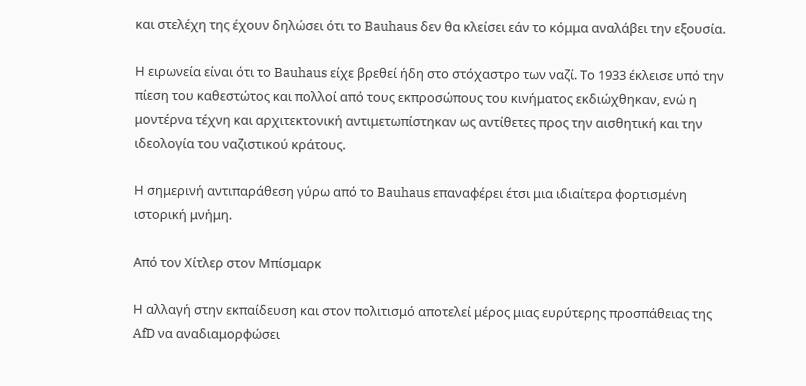και στελέχη της έχουν δηλώσει ότι το Bauhaus δεν θα κλείσει εάν το κόμμα αναλάβει την εξουσία.

Η ειρωνεία είναι ότι το Bauhaus είχε βρεθεί ήδη στο στόχαστρο των ναζί. Το 1933 έκλεισε υπό την πίεση του καθεστώτος και πολλοί από τους εκπροσώπους του κινήματος εκδιώχθηκαν, ενώ η μοντέρνα τέχνη και αρχιτεκτονική αντιμετωπίστηκαν ως αντίθετες προς την αισθητική και την ιδεολογία του ναζιστικού κράτους.

Η σημερινή αντιπαράθεση γύρω από το Bauhaus επαναφέρει έτσι μια ιδιαίτερα φορτισμένη ιστορική μνήμη.

Από τον Χίτλερ στον Μπίσμαρκ

Η αλλαγή στην εκπαίδευση και στον πολιτισμό αποτελεί μέρος μιας ευρύτερης προσπάθειας της AfD να αναδιαμορφώσει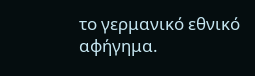το γερμανικό εθνικό αφήγημα.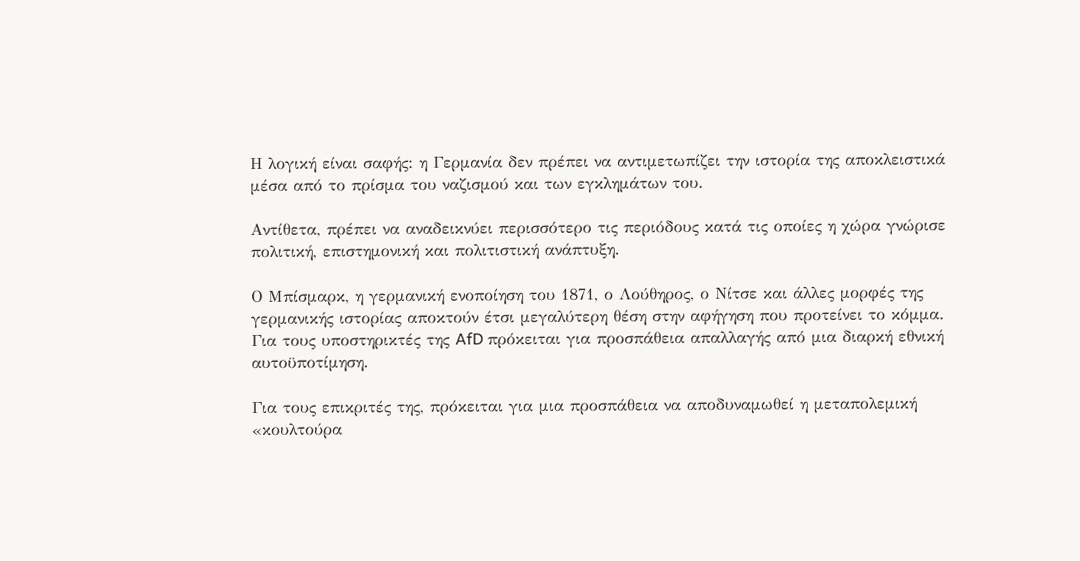Η λογική είναι σαφής: η Γερμανία δεν πρέπει να αντιμετωπίζει την ιστορία της αποκλειστικά μέσα από το πρίσμα του ναζισμού και των εγκλημάτων του.

Αντίθετα, πρέπει να αναδεικνύει περισσότερο τις περιόδους κατά τις οποίες η χώρα γνώρισε πολιτική, επιστημονική και πολιτιστική ανάπτυξη.

Ο Μπίσμαρκ, η γερμανική ενοποίηση του 1871, ο Λούθηρος, ο Νίτσε και άλλες μορφές της γερμανικής ιστορίας αποκτούν έτσι μεγαλύτερη θέση στην αφήγηση που προτείνει το κόμμα.
Για τους υποστηρικτές της AfD πρόκειται για προσπάθεια απαλλαγής από μια διαρκή εθνική αυτοϋποτίμηση.

Για τους επικριτές της, πρόκειται για μια προσπάθεια να αποδυναμωθεί η μεταπολεμική «κουλτούρα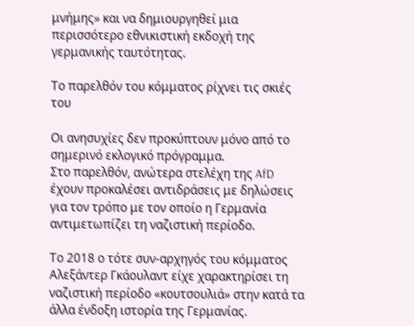μνήμης» και να δημιουργηθεί μια περισσότερο εθνικιστική εκδοχή της γερμανικής ταυτότητας.

Το παρελθόν του κόμματος ρίχνει τις σκιές του

Οι ανησυχίες δεν προκύπτουν μόνο από το σημερινό εκλογικό πρόγραμμα.
Στο παρελθόν, ανώτερα στελέχη της AfD έχουν προκαλέσει αντιδράσεις με δηλώσεις για τον τρόπο με τον οποίο η Γερμανία αντιμετωπίζει τη ναζιστική περίοδο.

Το 2018 ο τότε συν-αρχηγός του κόμματος Αλεξάντερ Γκάουλαντ είχε χαρακτηρίσει τη ναζιστική περίοδο «κουτσουλιά» στην κατά τα άλλα ένδοξη ιστορία της Γερμανίας.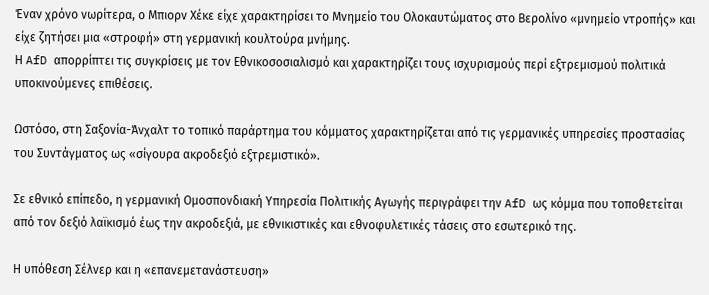Έναν χρόνο νωρίτερα, ο Μπιορν Χέκε είχε χαρακτηρίσει το Μνημείο του Ολοκαυτώματος στο Βερολίνο «μνημείο ντροπής» και είχε ζητήσει μια «στροφή» στη γερμανική κουλτούρα μνήμης.
Η AfD απορρίπτει τις συγκρίσεις με τον Εθνικοσοσιαλισμό και χαρακτηρίζει τους ισχυρισμούς περί εξτρεμισμού πολιτικά υποκινούμενες επιθέσεις.

Ωστόσο, στη Σαξονία-Άνχαλτ το τοπικό παράρτημα του κόμματος χαρακτηρίζεται από τις γερμανικές υπηρεσίες προστασίας του Συντάγματος ως «σίγουρα ακροδεξιό εξτρεμιστικό».

Σε εθνικό επίπεδο, η γερμανική Ομοσπονδιακή Υπηρεσία Πολιτικής Αγωγής περιγράφει την AfD ως κόμμα που τοποθετείται από τον δεξιό λαϊκισμό έως την ακροδεξιά, με εθνικιστικές και εθνοφυλετικές τάσεις στο εσωτερικό της.

Η υπόθεση Σέλνερ και η «επανεμετανάστευση»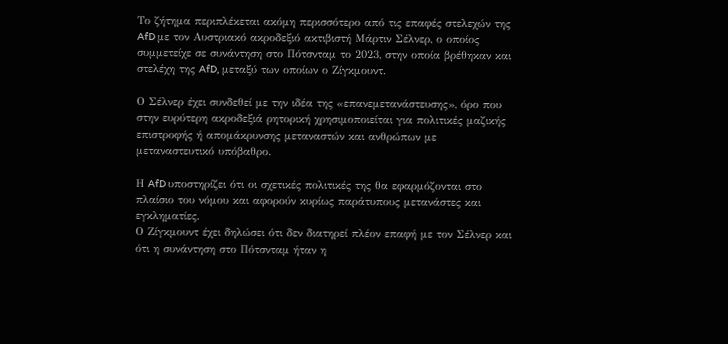Το ζήτημα περιπλέκεται ακόμη περισσότερο από τις επαφές στελεχών της AfD με τον Αυστριακό ακροδεξιό ακτιβιστή Μάρτιν Σέλνερ, ο οποίος συμμετείχε σε συνάντηση στο Πότσνταμ το 2023, στην οποία βρέθηκαν και στελέχη της AfD, μεταξύ των οποίων ο Ζίγκμουντ.

Ο Σέλνερ έχει συνδεθεί με την ιδέα της «επανεμετανάστευσης», όρο που στην ευρύτερη ακροδεξιά ρητορική χρησιμοποιείται για πολιτικές μαζικής επιστροφής ή απομάκρυνσης μεταναστών και ανθρώπων με μεταναστευτικό υπόβαθρο.

Η AfD υποστηρίζει ότι οι σχετικές πολιτικές της θα εφαρμόζονται στο πλαίσιο του νόμου και αφορούν κυρίως παράτυπους μετανάστες και εγκληματίες.
Ο Ζίγκμουντ έχει δηλώσει ότι δεν διατηρεί πλέον επαφή με τον Σέλνερ και ότι η συνάντηση στο Πότσνταμ ήταν η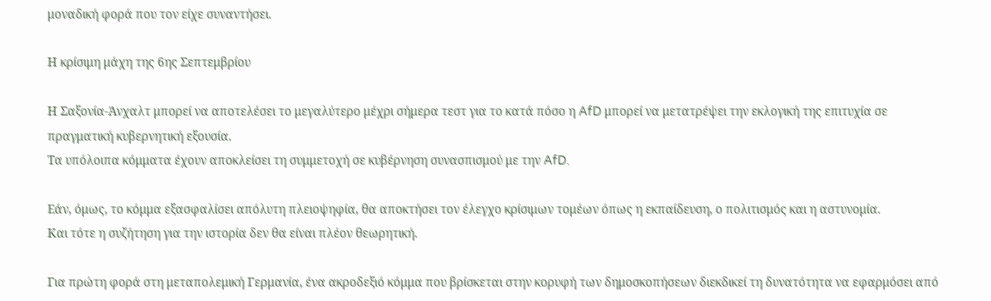μοναδική φορά που τον είχε συναντήσει.

Η κρίσιμη μάχη της 6ης Σεπτεμβρίου

Η Σαξονία-Άνχαλτ μπορεί να αποτελέσει το μεγαλύτερο μέχρι σήμερα τεστ για το κατά πόσο η AfD μπορεί να μετατρέψει την εκλογική της επιτυχία σε πραγματική κυβερνητική εξουσία.
Τα υπόλοιπα κόμματα έχουν αποκλείσει τη συμμετοχή σε κυβέρνηση συνασπισμού με την AfD.

Εάν, όμως, το κόμμα εξασφαλίσει απόλυτη πλειοψηφία, θα αποκτήσει τον έλεγχο κρίσιμων τομέων όπως η εκπαίδευση, ο πολιτισμός και η αστυνομία.
Και τότε η συζήτηση για την ιστορία δεν θα είναι πλέον θεωρητική.

Για πρώτη φορά στη μεταπολεμική Γερμανία, ένα ακροδεξιό κόμμα που βρίσκεται στην κορυφή των δημοσκοπήσεων διεκδικεί τη δυνατότητα να εφαρμόσει από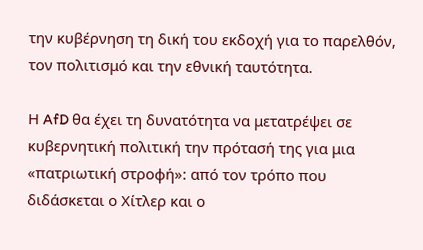την κυβέρνηση τη δική του εκδοχή για το παρελθόν, τον πολιτισμό και την εθνική ταυτότητα.

Η AfD θα έχει τη δυνατότητα να μετατρέψει σε κυβερνητική πολιτική την πρότασή της για μια «πατριωτική στροφή»: από τον τρόπο που διδάσκεται ο Χίτλερ και ο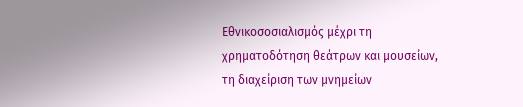Εθνικοσοσιαλισμός μέχρι τη χρηματοδότηση θεάτρων και μουσείων, τη διαχείριση των μνημείων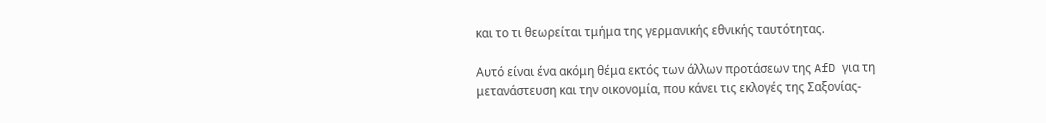και το τι θεωρείται τμήμα της γερμανικής εθνικής ταυτότητας.

Αυτό είναι ένα ακόμη θέμα εκτός των άλλων προτάσεων της AfD για τη μετανάστευση και την οικονομία, που κάνει τις εκλογές της Σαξονίας-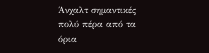Άνχαλτ σημαντικές πολύ πέρα από τα όρια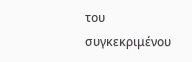του συγκεκριμένου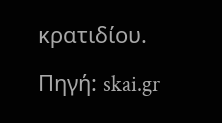κρατιδίου.

Πηγή: skai.gr